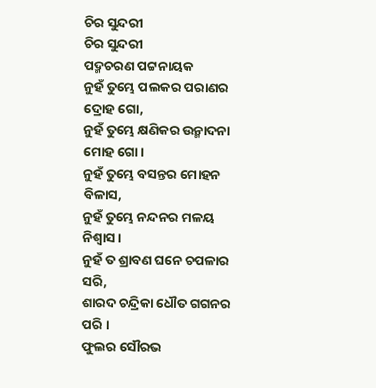ଚିର ସୁନ୍ଦରୀ
ଚିର ସୁନ୍ଦରୀ
ପଦ୍ମଚରଣ ପଟ୍ଟନାୟକ
ନୁହଁ ତୁମ୍ଭେ ପଲକର ପରାଣର ଦ୍ରୋହ ଗୋ,
ନୁହଁ ତୁମ୍ଭେ କ୍ଷଣିକର ଉନ୍ମାଦନା ମୋହ ଗୋ ।
ନୁହଁ ତୁମ୍ଭେ ବସନ୍ତର ମୋହନ ବିଳାସ,
ନୁହଁ ତୁମ୍ଭେ ନନ୍ଦନର ମଳୟ ନିଶ୍ବାସ ।
ନୁହଁ ତ ଶ୍ରାବଣ ଘନେ ଚପଳାର ସରି,
ଶାରଦ ଚନ୍ଦ୍ରିକା ଧୌତ ଗଗନର ପରି ।
ଫୁଲର ସୌରଭ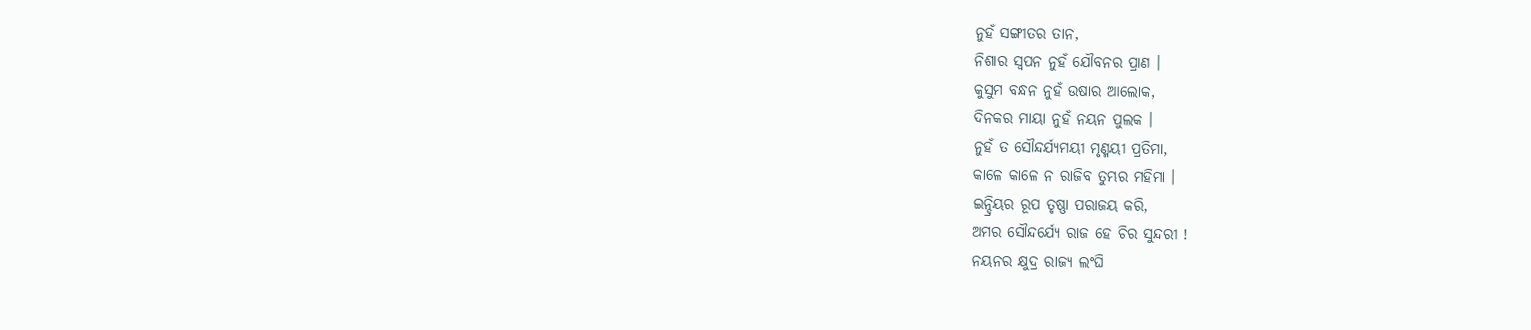ନୁହଁ ସଙ୍ଗୀତର ତାନ,
ନିଶାର ସ୍ବପନ ନୁହଁ ଯୌବନର ପ୍ରାଣ ।
କୁସୁମ ବନ୍ଧନ ନୁହଁ ଉଷାର ଆଲୋକ,
ଦିନକର ମାୟା ନୁହଁ ନୟନ ପୁଲକ ।
ନୁହଁ ତ ସୌନ୍ଦର୍ଯ୍ୟମୟୀ ମୃଣ୍ମୟୀ ପ୍ରତିମା,
କାଳେ କାଳେ ନ ରାଜିବ ତୁମ୍ଭର ମହିମା ।
ଇନ୍ଦ୍ରିୟର ରୂପ ତୃଷ୍ଣା ପରାଜୟ କରି,
ଅମର ସୌନ୍ଦର୍ଯ୍ୟେ ରାଜ ହେ ଚିର ସୁନ୍ଦରୀ !
ନୟନର କ୍ଷୁଦ୍ର ରାଜ୍ୟ ଲଂଘି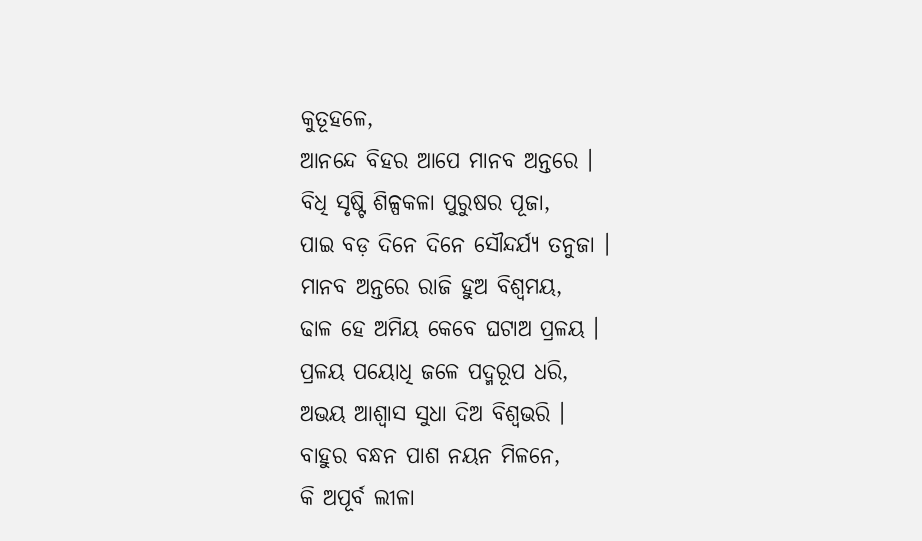କୁତୂହଳେ,
ଆନନ୍ଦେ ବିହର ଆପେ ମାନବ ଅନ୍ତରେ ।
ବିଧି ସୃଷ୍ଟି ଶିଳ୍ପକଳା ପୁରୁଷର ପୂଜା,
ପାଇ ବଡ଼ ଦିନେ ଦିନେ ସୌନ୍ଦର୍ଯ୍ୟ ତନୁଜା ।
ମାନବ ଅନ୍ତରେ ରାଜି ହୁଅ ବିଶ୍ବମୟ,
ଢାଳ ହେ ଅମିୟ କେବେ ଘଟାଅ ପ୍ରଳୟ ।
ପ୍ରଳୟ ପୟୋଧି ଜଳେ ପଦ୍ମରୂପ ଧରି,
ଅଭୟ ଆଶ୍ବାସ ସୁଧା ଦିଅ ବିଶ୍ବଭରି ।
ବାହୁର ବନ୍ଧନ ପାଶ ନୟନ ମିଳନେ,
କି ଅପୂର୍ବ ଲୀଳା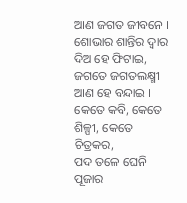ଆଣ ଜଗତ ଜୀବନେ ।
ଶୋଭାର ଶାନ୍ତିର ଦ୍ବାର ଦିଅ ହେ ଫିଟାଇ,
ଜଗତେ ଜଗତଲକ୍ଷ୍ମୀ ଆଣ ହେ ବନ୍ଦାଇ ।
କେତେ କବି, କେତେ ଶିଳ୍ପୀ, କେତେ ଚିତ୍ରକର,
ପଦ ତଳେ ଘେନି ପୂଜାର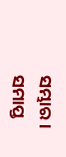ସମ୍ଭାର ।
ସମାପ୍ତ